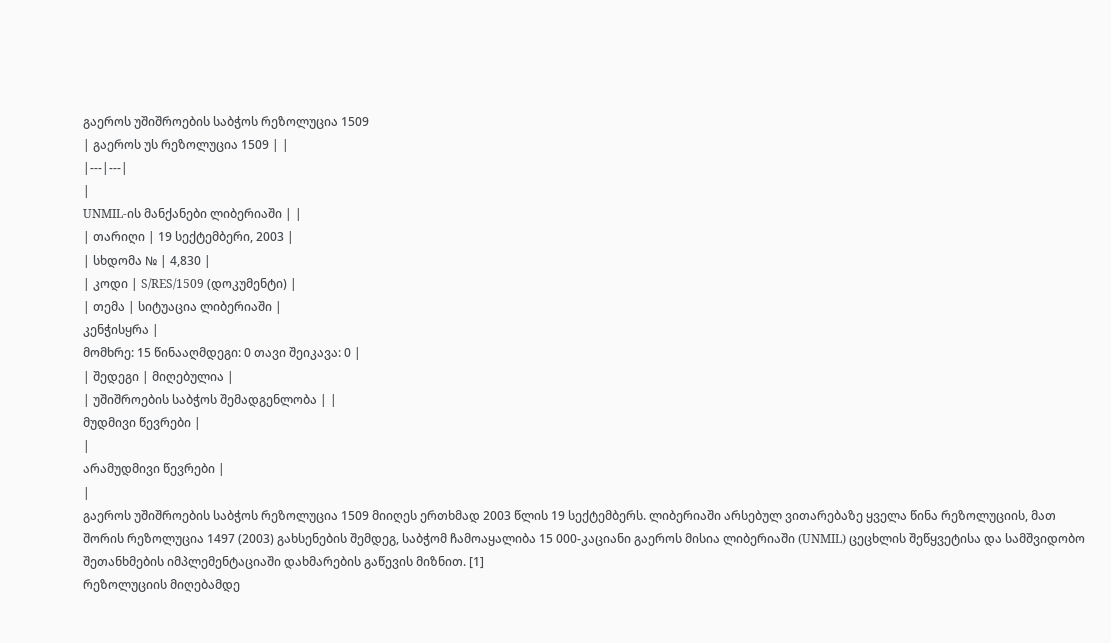გაეროს უშიშროების საბჭოს რეზოლუცია 1509
| გაეროს უს რეზოლუცია 1509 | |
|---|---|
|
UNMIL-ის მანქანები ლიბერიაში | |
| თარიღი | 19 სექტემბერი, 2003 |
| სხდომა № | 4,830 |
| კოდი | S/RES/1509 (დოკუმენტი) |
| თემა | სიტუაცია ლიბერიაში |
კენჭისყრა |
მომხრე: 15 წინააღმდეგი: 0 თავი შეიკავა: 0 |
| შედეგი | მიღებულია |
| უშიშროების საბჭოს შემადგენლობა | |
მუდმივი წევრები |
|
არამუდმივი წევრები |
|
გაეროს უშიშროების საბჭოს რეზოლუცია 1509 მიიღეს ერთხმად 2003 წლის 19 სექტემბერს. ლიბერიაში არსებულ ვითარებაზე ყველა წინა რეზოლუციის, მათ შორის რეზოლუცია 1497 (2003) გახსენების შემდეგ, საბჭომ ჩამოაყალიბა 15 000-კაციანი გაეროს მისია ლიბერიაში (UNMIL) ცეცხლის შეწყვეტისა და სამშვიდობო შეთანხმების იმპლემენტაციაში დახმარების გაწევის მიზნით. [1]
რეზოლუციის მიღებამდე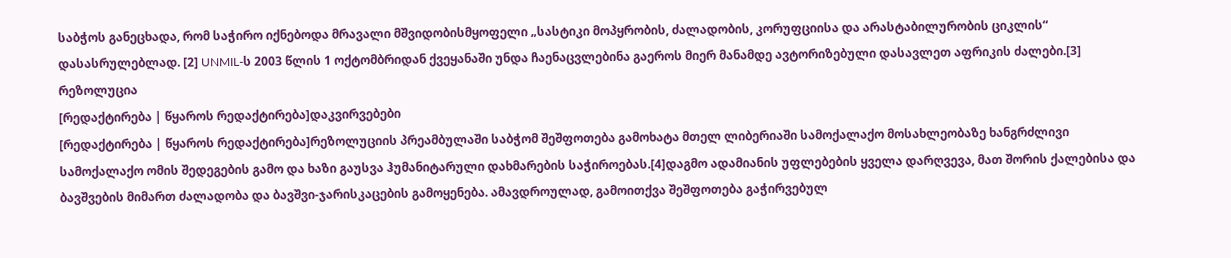საბჭოს განეცხადა, რომ საჭირო იქნებოდა მრავალი მშვიდობისმყოფელი „სასტიკი მოპყრობის, ძალადობის, კორუფციისა და არასტაბილურობის ციკლის“ დასასრულებლად. [2] UNMIL-ს 2003 წლის 1 ოქტომბრიდან ქვეყანაში უნდა ჩაენაცვლებინა გაეროს მიერ მანამდე ავტორიზებული დასავლეთ აფრიკის ძალები.[3]
რეზოლუცია
[რედაქტირება | წყაროს რედაქტირება]დაკვირვებები
[რედაქტირება | წყაროს რედაქტირება]რეზოლუციის პრეამბულაში საბჭომ შეშფოთება გამოხატა მთელ ლიბერიაში სამოქალაქო მოსახლეობაზე ხანგრძლივი სამოქალაქო ომის შედეგების გამო და ხაზი გაუსვა ჰუმანიტარული დახმარების საჭიროებას.[4]დაგმო ადამიანის უფლებების ყველა დარღვევა, მათ შორის ქალებისა და ბავშვების მიმართ ძალადობა და ბავშვი-ჯარისკაცების გამოყენება. ამავდროულად, გამოითქვა შეშფოთება გაჭირვებულ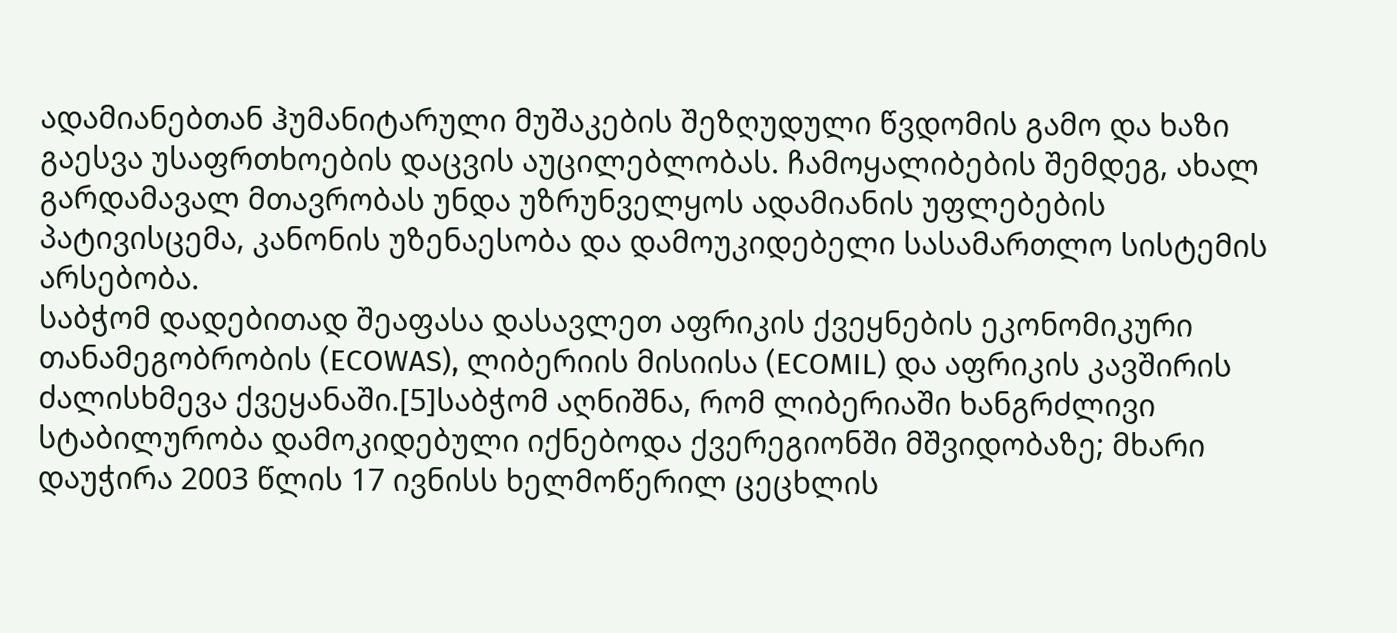ადამიანებთან ჰუმანიტარული მუშაკების შეზღუდული წვდომის გამო და ხაზი გაესვა უსაფრთხოების დაცვის აუცილებლობას. ჩამოყალიბების შემდეგ, ახალ გარდამავალ მთავრობას უნდა უზრუნველყოს ადამიანის უფლებების პატივისცემა, კანონის უზენაესობა და დამოუკიდებელი სასამართლო სისტემის არსებობა.
საბჭომ დადებითად შეაფასა დასავლეთ აფრიკის ქვეყნების ეკონომიკური თანამეგობრობის (ECOWAS), ლიბერიის მისიისა (ECOMIL) და აფრიკის კავშირის ძალისხმევა ქვეყანაში.[5]საბჭომ აღნიშნა, რომ ლიბერიაში ხანგრძლივი სტაბილურობა დამოკიდებული იქნებოდა ქვერეგიონში მშვიდობაზე; მხარი დაუჭირა 2003 წლის 17 ივნისს ხელმოწერილ ცეცხლის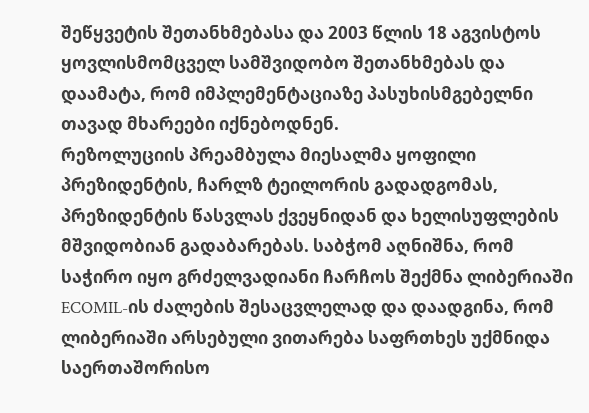შეწყვეტის შეთანხმებასა და 2003 წლის 18 აგვისტოს ყოვლისმომცველ სამშვიდობო შეთანხმებას და დაამატა, რომ იმპლემენტაციაზე პასუხისმგებელნი თავად მხარეები იქნებოდნენ.
რეზოლუციის პრეამბულა მიესალმა ყოფილი პრეზიდენტის, ჩარლზ ტეილორის გადადგომას, პრეზიდენტის წასვლას ქვეყნიდან და ხელისუფლების მშვიდობიან გადაბარებას. საბჭომ აღნიშნა, რომ საჭირო იყო გრძელვადიანი ჩარჩოს შექმნა ლიბერიაში ECOMIL-ის ძალების შესაცვლელად და დაადგინა, რომ ლიბერიაში არსებული ვითარება საფრთხეს უქმნიდა საერთაშორისო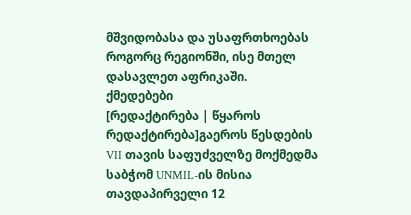მშვიდობასა და უსაფრთხოებას როგორც რეგიონში, ისე მთელ დასავლეთ აფრიკაში.
ქმედებები
[რედაქტირება | წყაროს რედაქტირება]გაეროს წესდების VII თავის საფუძველზე მოქმედმა საბჭომ UNMIL-ის მისია თავდაპირველი 12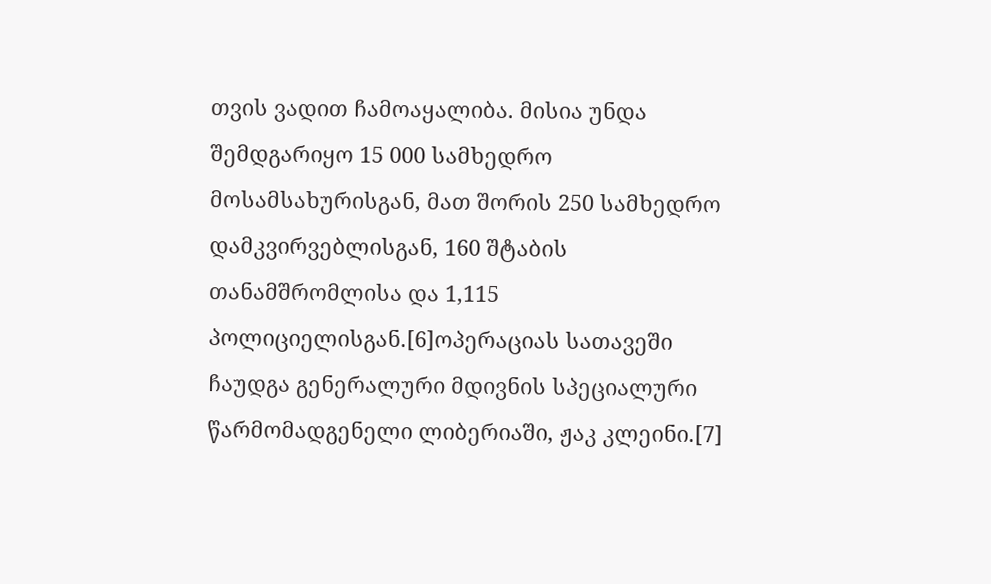თვის ვადით ჩამოაყალიბა. მისია უნდა შემდგარიყო 15 000 სამხედრო მოსამსახურისგან, მათ შორის 250 სამხედრო დამკვირვებლისგან, 160 შტაბის თანამშრომლისა და 1,115 პოლიციელისგან.[6]ოპერაციას სათავეში ჩაუდგა გენერალური მდივნის სპეციალური წარმომადგენელი ლიბერიაში, ჟაკ კლეინი.[7]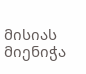მისიას მიენიჭა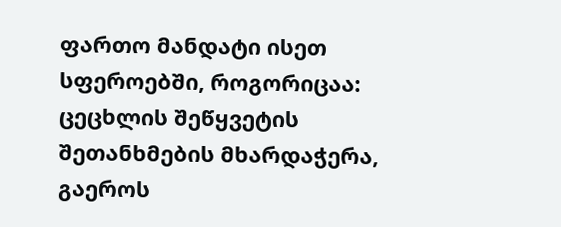ფართო მანდატი ისეთ სფეროებში, როგორიცაა: ცეცხლის შეწყვეტის შეთანხმების მხარდაჭერა, გაეროს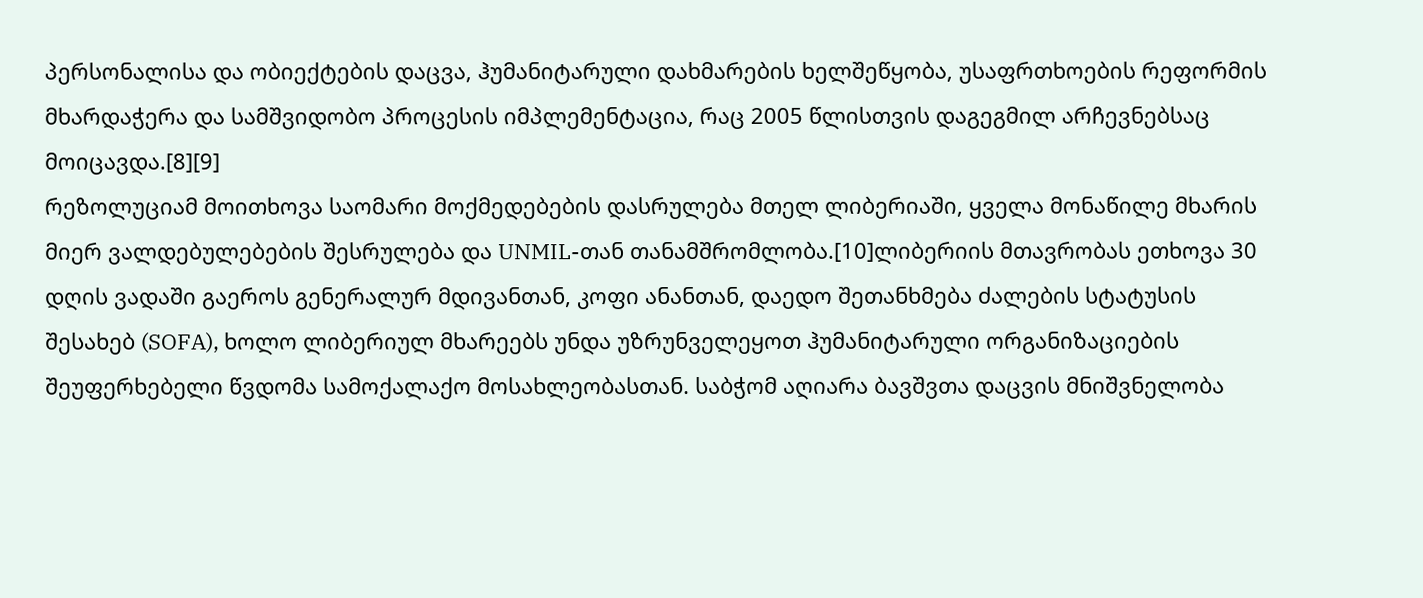პერსონალისა და ობიექტების დაცვა, ჰუმანიტარული დახმარების ხელშეწყობა, უსაფრთხოების რეფორმის მხარდაჭერა და სამშვიდობო პროცესის იმპლემენტაცია, რაც 2005 წლისთვის დაგეგმილ არჩევნებსაც მოიცავდა.[8][9]
რეზოლუციამ მოითხოვა საომარი მოქმედებების დასრულება მთელ ლიბერიაში, ყველა მონაწილე მხარის მიერ ვალდებულებების შესრულება და UNMIL-თან თანამშრომლობა.[10]ლიბერიის მთავრობას ეთხოვა 30 დღის ვადაში გაეროს გენერალურ მდივანთან, კოფი ანანთან, დაედო შეთანხმება ძალების სტატუსის შესახებ (SOFA), ხოლო ლიბერიულ მხარეებს უნდა უზრუნველეყოთ ჰუმანიტარული ორგანიზაციების შეუფერხებელი წვდომა სამოქალაქო მოსახლეობასთან. საბჭომ აღიარა ბავშვთა დაცვის მნიშვნელობა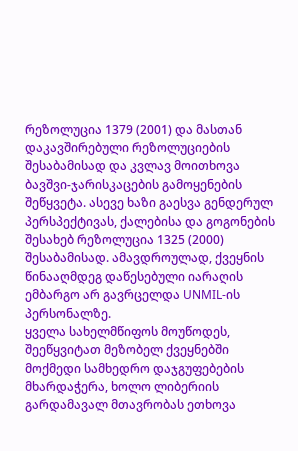რეზოლუცია 1379 (2001) და მასთან დაკავშირებული რეზოლუციების შესაბამისად და კვლავ მოითხოვა ბავშვი-ჯარისკაცების გამოყენების შეწყვეტა. ასევე ხაზი გაესვა გენდერულ პერსპექტივას, ქალებისა და გოგონების შესახებ რეზოლუცია 1325 (2000) შესაბამისად. ამავდროულად, ქვეყნის წინააღმდეგ დაწესებული იარაღის ემბარგო არ გავრცელდა UNMIL-ის პერსონალზე.
ყველა სახელმწიფოს მოუწოდეს, შეეწყვიტათ მეზობელ ქვეყნებში მოქმედი სამხედრო დაჯგუფებების მხარდაჭერა, ხოლო ლიბერიის გარდამავალ მთავრობას ეთხოვა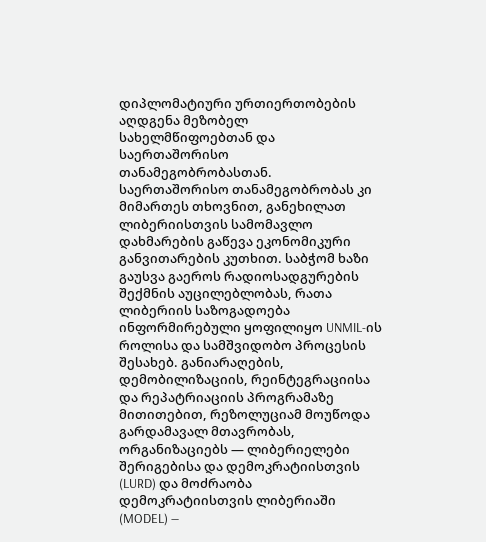დიპლომატიური ურთიერთობების აღდგენა მეზობელ სახელმწიფოებთან და საერთაშორისო თანამეგობრობასთან. საერთაშორისო თანამეგობრობას კი მიმართეს თხოვნით, განეხილათ ლიბერიისთვის სამომავლო დახმარების გაწევა ეკონომიკური განვითარების კუთხით. საბჭომ ხაზი გაუსვა გაეროს რადიოსადგურების შექმნის აუცილებლობას, რათა ლიბერიის საზოგადოება ინფორმირებული ყოფილიყო UNMIL-ის როლისა და სამშვიდობო პროცესის შესახებ. განიარაღების, დემობილიზაციის, რეინტეგრაციისა და რეპატრიაციის პროგრამაზე მითითებით, რეზოლუციამ მოუწოდა გარდამავალ მთავრობას, ორგანიზაციებს — ლიბერიელები შერიგებისა და დემოკრატიისთვის (LURD) და მოძრაობა დემოკრატიისთვის ლიბერიაში (MODEL) —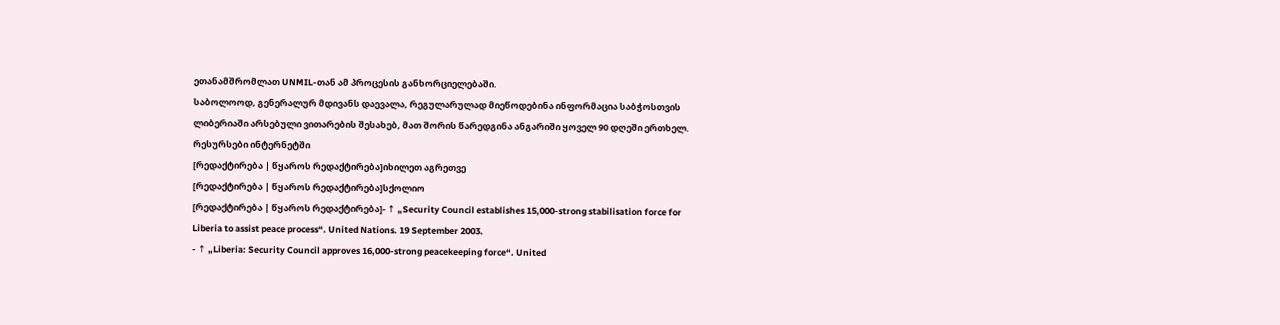ეთანამშრომლათ UNMIL-თან ამ პროცესის განხორციელებაში.
საბოლოოდ, გენერალურ მდივანს დაევალა, რეგულარულად მიეწოდებინა ინფორმაცია საბჭოსთვის ლიბერიაში არსებული ვითარების შესახებ, მათ შორის წარედგინა ანგარიში ყოველ 90 დღეში ერთხელ.
რესურსები ინტერნეტში
[რედაქტირება | წყაროს რედაქტირება]იხილეთ აგრეთვე
[რედაქტირება | წყაროს რედაქტირება]სქოლიო
[რედაქტირება | წყაროს რედაქტირება]- ↑ „Security Council establishes 15,000-strong stabilisation force for Liberia to assist peace process“. United Nations. 19 September 2003.
- ↑ „Liberia: Security Council approves 16,000-strong peacekeeping force“. United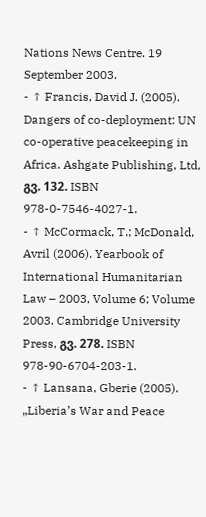Nations News Centre. 19 September 2003.
- ↑ Francis, David J. (2005). Dangers of co-deployment: UN co-operative peacekeeping in Africa. Ashgate Publishing, Ltd, გვ. 132. ISBN 978-0-7546-4027-1.
- ↑ McCormack, T.; McDonald, Avril (2006). Yearbook of International Humanitarian Law – 2003, Volume 6; Volume 2003. Cambridge University Press, გვ. 278. ISBN 978-90-6704-203-1.
- ↑ Lansana, Gberie (2005). „Liberia’s War and Peace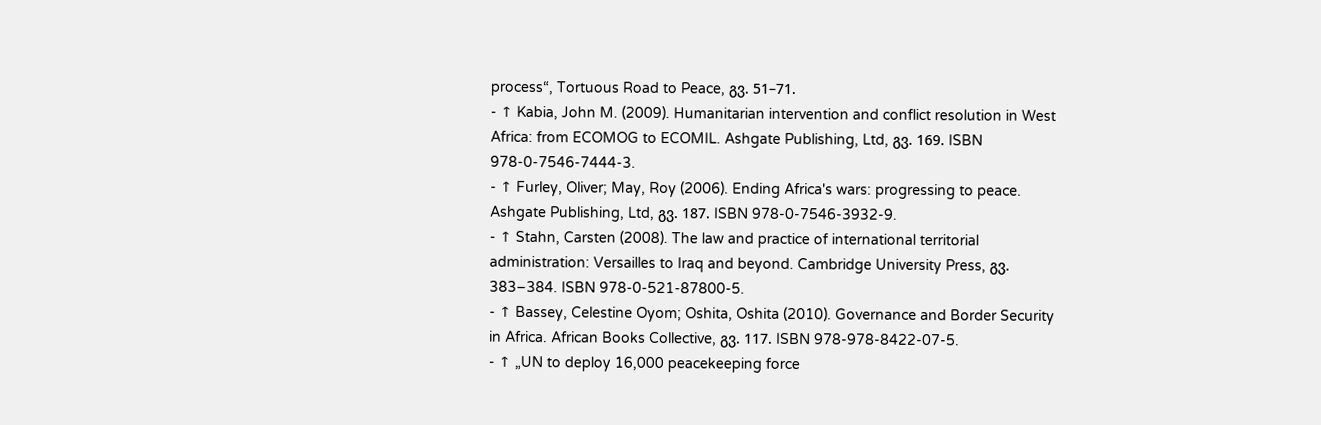process“, Tortuous Road to Peace, გვ. 51–71.
- ↑ Kabia, John M. (2009). Humanitarian intervention and conflict resolution in West Africa: from ECOMOG to ECOMIL. Ashgate Publishing, Ltd, გვ. 169. ISBN 978-0-7546-7444-3.
- ↑ Furley, Oliver; May, Roy (2006). Ending Africa's wars: progressing to peace. Ashgate Publishing, Ltd, გვ. 187. ISBN 978-0-7546-3932-9.
- ↑ Stahn, Carsten (2008). The law and practice of international territorial administration: Versailles to Iraq and beyond. Cambridge University Press, გვ. 383–384. ISBN 978-0-521-87800-5.
- ↑ Bassey, Celestine Oyom; Oshita, Oshita (2010). Governance and Border Security in Africa. African Books Collective, გვ. 117. ISBN 978-978-8422-07-5.
- ↑ „UN to deploy 16,000 peacekeeping force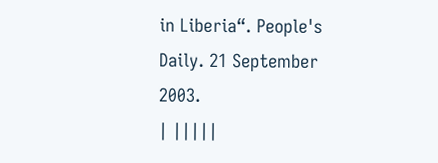in Liberia“. People's Daily. 21 September 2003.
| |||||